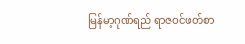မြန်မာ့ဂုဏ်ရည် ရာဇဝင်ဖတ်စာ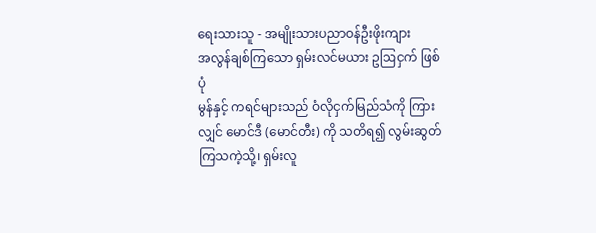ရေးသားသူ - အမျိုးသားပညာဝန်ဦးဖိုးကျား
အလွန်ချစ်ကြသော ရှမ်းလင်မယား ဥဩငှက် ဖြစ်ပုံ
မွန်နှင့် ကရင်များသည် ဝံလိုငှက်မြည်သံကို ကြားလျှင် မောင်ဒီ (မောင်တီး) ကို သတိရ၍ လွမ်းဆွတ်ကြသကဲ့သို့၊ ရှမ်းလူ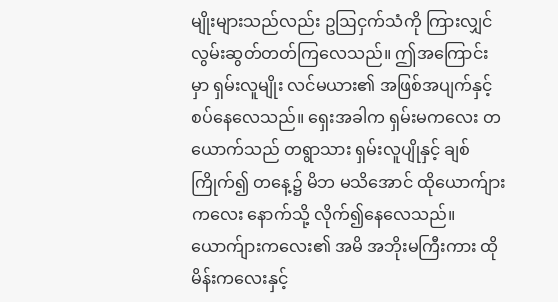မျိုးများသည်လည်း ဥဩငှက်သံကို ကြားလျှင် လွမ်းဆွတ်တတ်ကြလေသည်။ ဤအကြောင်းမှာ ရှမ်းလူမျိုး လင်မယား၏ အဖြစ်အပျက်နှင့် စပ်နေလေသည်။ ရှေးအခါက ရှမ်းမကလေး တယောက်သည် တရွာသား ရှမ်းလူပျိုနှင့် ချစ်ကြိုက်၍ တနေ့၌ မိဘ မသိအောင် ထိုယောက်ျားကလေး နောက်သို့ လိုက်၍နေလေသည်။ ယောက်ျားကလေး၏ အမိ အဘိုးမကြီးကား ထိုမိန်းကလေးနှင့်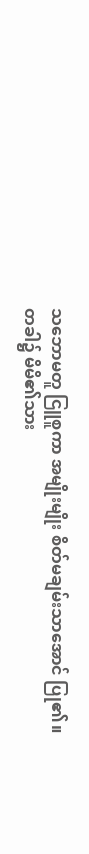သဘောမတူ ငြူစူကာ အမျိုးမျိုး စိတ်မချမ်းသာအောင် ပြု၏။
တခါ၌ မိမိ၏သား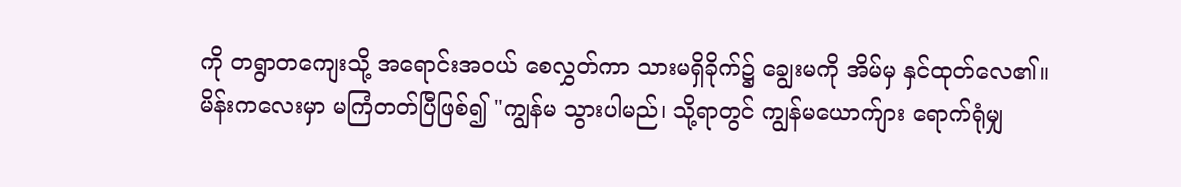ကို တရွာတကျေးသို့ အရောင်းအဝယ် စေလွှတ်ကာ သားမရှိခိုက်၌ ချွေးမကို အိမ်မှ နှင်ထုတ်လေ၏။
မိန်းကလေးမှာ မကြံတတ်ပြီဖြစ်၍ "ကျွန်မ သွားပါမည်၊ သို့ရာတွင် ကျွန်မယောက်ျား ရောက်ရုံမျှ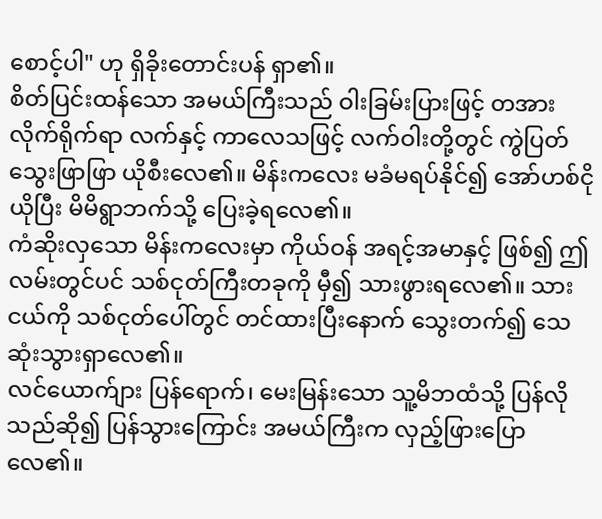စောင့်ပါ" ဟု ရှိခိုးတောင်းပန် ရှာ၏။
စိတ်ပြင်းထန်သော အမယ်ကြီးသည် ဝါးခြမ်းပြားဖြင့် တအားလိုက်ရိုက်ရာ လက်နှင့် ကာလေသဖြင့် လက်ဝါးတို့တွင် ကွဲပြတ် သွေးဖြာဖြာ ယိုစီးလေ၏။ မိန်းကလေး မခံမရပ်နိုင်၍ အော်ဟစ်ငိုယိုပြီး မိမိရွာဘက်သို့ ပြေးခဲ့ရလေ၏။
ကံဆိုးလှသော မိန်းကလေးမှာ ကိုယ်ဝန် အရင့်အမာနှင့် ဖြစ်၍ ဤလမ်းတွင်ပင် သစ်ငုတ်ကြီးတခုကို မှီ၍ သားဖွားရလေ၏။ သားငယ်ကို သစ်ငုတ်ပေါ်တွင် တင်ထားပြီးနောက် သွေးတက်၍ သေဆုံးသွားရှာလေ၏။
လင်ယောက်ျား ပြန်ရောက်၊ မေးမြန်းသော သူ့မိဘထံသို့ ပြန်လိုသည်ဆို၍ ပြန်သွားကြောင်း အမယ်ကြီးက လှည့်ဖြားပြောလေ၏။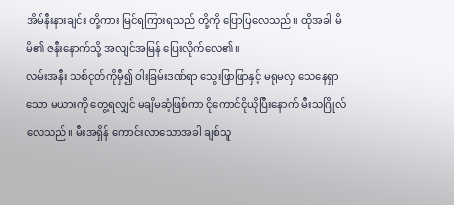အိမ်နီးနားချင်း တို့ကား မြင်ရကြားရသည် တို့ကို ပြောပြလေသည်။ ထိုအခါ မိမိ၏ ဇနီးနောက်သို့ အလျင်အမြန် ပြေးလိုက်လေ၏။
လမ်းအနီး သစ်ငုတ်ကိုမှီ၍ ဝါးခြမ်းဒဏ်ရာ သွေးဖြာဖြာနှင့် မရုမလှ သေနေရှာသော မယားကို တွေ့ရလျှင် မချိမဆံ့ဖြစ်ကာ ငိုကောင်ငိုယိုပြီးနောက် မီးသဂြိုလ်လေသည်။ မီးအရှိန် ကောင်းလာသောအခါ ချစ်သူ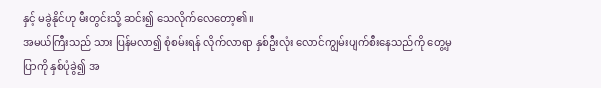နှင့် မခွဲနိုင်ဟု မီးတွင်းသို့ ဆင်း၍ သေလိုက်လေတော့၏။
အမယ်ကြီးသည် သား ပြန်မလာ၍ စုံစမ်းရန် လိုက်လာရာ နှစ်ဦးလုံး လောင်ကျွမ်းပျက်စီးနေသည်ကို တွေ့မှ ပြာကို နှစ်ပုံခွဲ၍ အ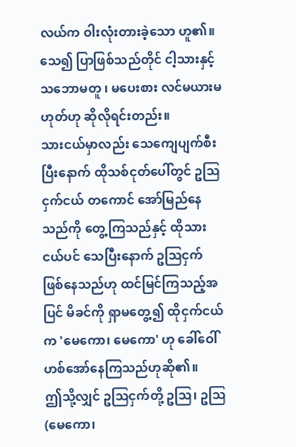လယ်က ဝါးလုံးတားခဲ့သော ဟူ၏။ သေ၍ ပြာဖြစ်သည်တိုင် ငါ့သားနှင့် သဘောမတူ ၊ မပေးစား လင်မယားမဟုတ်ဟု ဆိုလိုရင်းတည်း။
သားငယ်မှာလည်း သေကျေပျက်စီးပြီးနောက် ထိုသစ်ငုတ်ပေါ်တွင် ဥဩငှက်ငယ် တကောင် အော်မြည်နေသည်ကို တွေ့ကြသည်နှင့် ထိုသားငယ်ပင် သေပြီးနောက် ဥဩငှက် ဖြစ်နေသည်ဟု ထင်မြင်ကြသည့်အပြင် မိခင်ကို ရှာမတွေ့၍ ထိုငှက်ငယ်က 'မေကော၊ မေကော' ဟု ခေါ်ဝေါ်ဟစ်အော်နေကြသည်ဟုဆို၏။
ဤသို့လျှင် ဥဩငှက်တို့ ဥဩ၊ ဥဩ (မေကော၊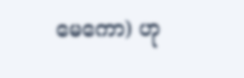မေကော) ဟု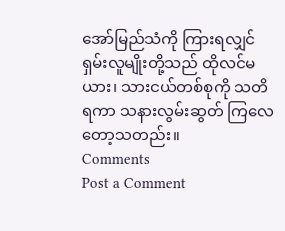အော်မြည်သံကို ကြားရလျှင် ရှမ်းလူမျိုးတို့သည် ထိုလင်မယား၊ သားငယ်တစ်စုကို သတိရကာ သနားလွမ်းဆွတ် ကြလေတော့သတည်း။
Comments
Post a Comment